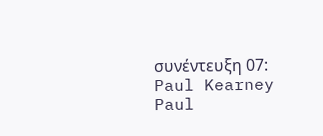συνέντευξη 07: Paul Kearney
Paul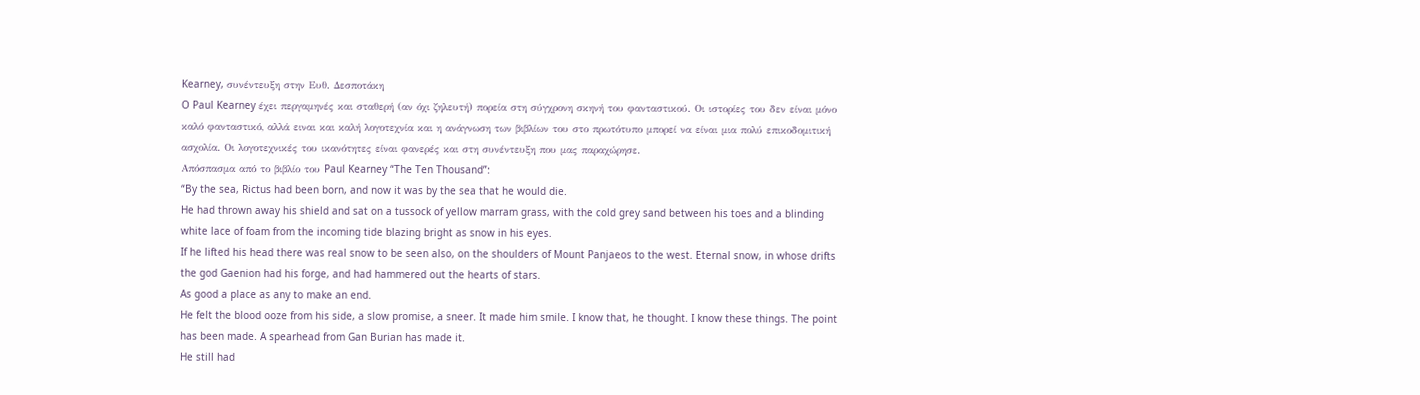Kearney, συνέντευξη στην Ευθ. Δεσποτάκη
O Paul Kearney έχει περγαμηνές και σταθερή (αν όχι ζηλευτή) πορεία στη σύγχρονη σκηνή του φανταστικού. Οι ιστορίες του δεν είναι μόνο καλό φανταστικό, αλλά ειναι και καλή λογοτεχνία και η ανάγνωση των βιβλίων του στο πρωτότυπο μπορεί να είναι μια πολύ επικοδομιτική ασχολία. Οι λογοτεχνικές του ικανότητες είναι φανερές και στη συνέντευξη που μας παραχώρησε.
Απόσπασμα από το βιβλίο του Paul Kearney “The Ten Thousand”:
“By the sea, Rictus had been born, and now it was by the sea that he would die.
He had thrown away his shield and sat on a tussock of yellow marram grass, with the cold grey sand between his toes and a blinding white lace of foam from the incoming tide blazing bright as snow in his eyes.
If he lifted his head there was real snow to be seen also, on the shoulders of Mount Panjaeos to the west. Eternal snow, in whose drifts the god Gaenion had his forge, and had hammered out the hearts of stars.
As good a place as any to make an end.
He felt the blood ooze from his side, a slow promise, a sneer. It made him smile. I know that, he thought. I know these things. The point has been made. A spearhead from Gan Burian has made it.
He still had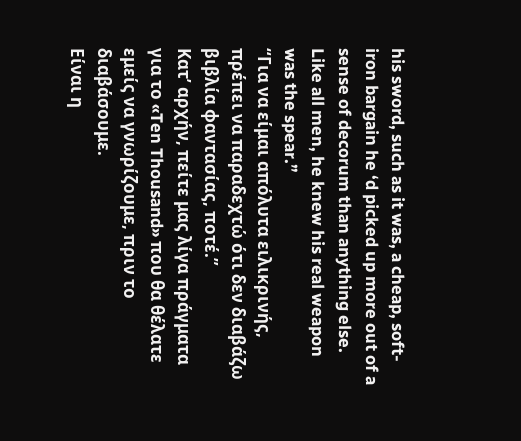his sword, such as it was, a cheap, soft-iron bargain he ‘d picked up more out of a sense of decorum than anything else. Like all men, he knew his real weapon was the spear.”
“Για να είμαι απόλυτα ειλικρινής, πρέπει να παραδεχτώ ότι δεν διαβάζω βιβλία φαντασίας, ποτέ.”
Κατ’ αρχήν, πείτε μας λίγα πράγματα για το «Ten Thousand» που θα θέλατε εμείς να γνωρίζουμε, πριν το διαβάσουμε.
Είναι η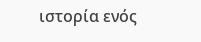ιστορία ενός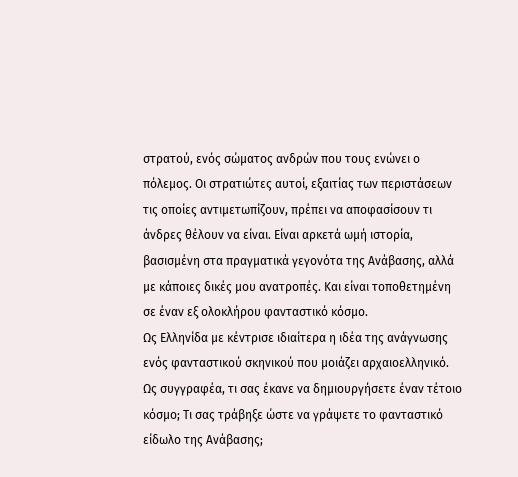στρατού, ενός σώματος ανδρών που τους ενώνει ο πόλεμος. Οι στρατιώτες αυτοί, εξαιτίας των περιστάσεων τις οποίες αντιμετωπίζουν, πρέπει να αποφασίσουν τι άνδρες θέλουν να είναι. Είναι αρκετά ωμή ιστορία, βασισμένη στα πραγματικά γεγονότα της Ανάβασης, αλλά με κάποιες δικές μου ανατροπές. Και είναι τοποθετημένη σε έναν εξ ολοκλήρου φανταστικό κόσμο.
Ως Ελληνίδα με κέντρισε ιδιαίτερα η ιδέα της ανάγνωσης ενός φανταστικού σκηνικού που μοιάζει αρχαιοελληνικό. Ως συγγραφέα, τι σας έκανε να δημιουργήσετε έναν τέτοιο κόσμο; Τι σας τράβηξε ώστε να γράψετε το φανταστικό είδωλο της Ανάβασης;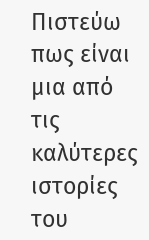Πιστεύω πως είναι μια από τις καλύτερες ιστορίες του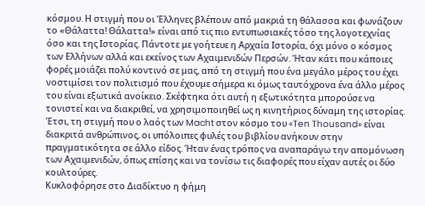κόσμου. Η στιγμή που οι Έλληνες βλέπουν από μακριά τη θάλασσα και φωνάζουν το «Θάλαττα! Θάλαττα!» είναι από τις πιο εντυπωσιακές τόσο της λογοτεχνίας όσο και της Ιστορίας. Πάντοτε με γοήτευε η Αρχαία Ιστορία, όχι μόνο ο κόσμος των Ελλήνων αλλά και εκείνος των Αχαιμενιδών Περσών. Ήταν κάτι που κάποιες φορές μοιάζει πολύ κοντινό σε μας, από τη στιγμή που ένα μεγάλο μέρος του έχει νοστιμίσει τον πολιτισμό που έχουμε σήμερα κι όμως ταυτόχρονα ένα άλλο μέρος του είναι εξωτικά ανοίκειο. Σκέφτηκα ότι αυτή η εξωτικότητα μπορούσε να τονιστεί και να διακριθεί, να χρησιμοποιηθεί ως η κινητήριος δύναμη της ιστορίας. Έτσι, τη στιγμή που ο λαός των Macht στον κόσμο του «Ten Thousand» είναι διακριτά ανθρώπινος, οι υπόλοιπες φυλές του βιβλίου ανήκουν στην πραγματικότητα σε άλλο είδος. Ήταν ένας τρόπος να αναπαράγω την απομόνωση των Αχαιμενιδών, όπως επίσης και να τονίσω τις διαφορές που είχαν αυτές οι δύο κουλτούρες.
Κυκλοφόρησε στο Διαδίκτυο η φήμη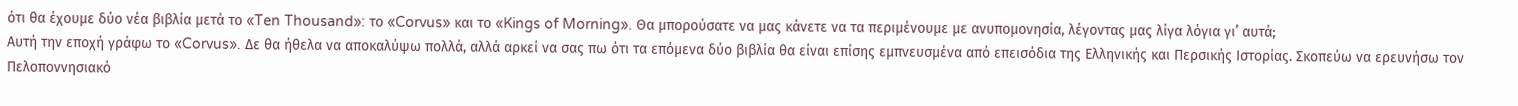ότι θα έχουμε δύο νέα βιβλία μετά το «Ten Thousand»: το «Corvus» και το «Kings of Morning». Θα μπορούσατε να μας κάνετε να τα περιμένουμε με ανυπομονησία, λέγοντας μας λίγα λόγια γι’ αυτά;
Αυτή την εποχή γράφω το «Corvus». Δε θα ήθελα να αποκαλύψω πολλά, αλλά αρκεί να σας πω ότι τα επόμενα δύο βιβλία θα είναι επίσης εμπνευσμένα από επεισόδια της Ελληνικής και Περσικής Ιστορίας. Σκοπεύω να ερευνήσω τον Πελοποννησιακό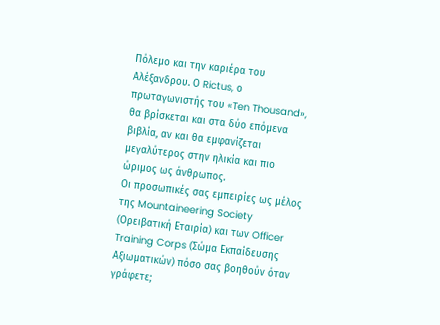Πόλεμο και την καριέρα του Αλέξανδρου. Ο Rictus, ο πρωταγωνιστής του «Ten Thousand», θα βρίσκεται και στα δύο επόμενα βιβλία, αν και θα εμφανίζεται μεγαλύτερος στην ηλικία και πιο ώριμος ως άνθρωπος.
Οι προσωπικές σας εμπειρίες ως μέλος της Mountaineering Society (Ορειβατική Εταιρία) και των Officer Training Corps (Σώμα Εκπαίδευσης Αξιωματικών) πόσο σας βοηθούν όταν γράφετε;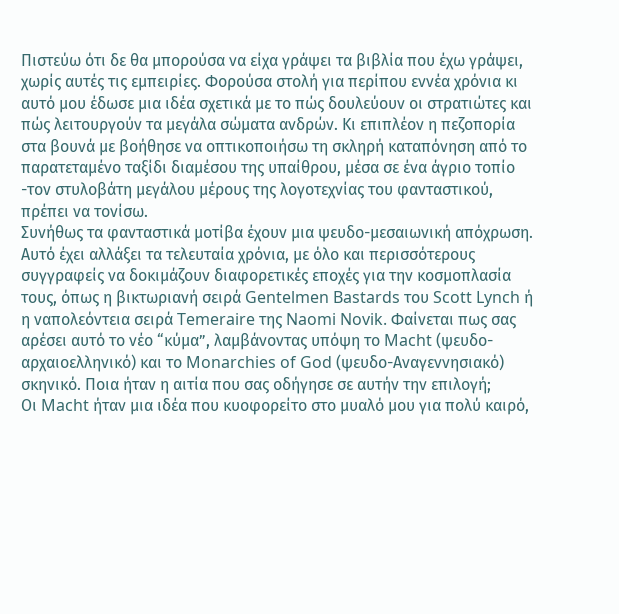Πιστεύω ότι δε θα μπορούσα να είχα γράψει τα βιβλία που έχω γράψει, χωρίς αυτές τις εμπειρίες. Φορούσα στολή για περίπου εννέα χρόνια κι αυτό μου έδωσε μια ιδέα σχετικά με το πώς δουλεύουν οι στρατιώτες και πώς λειτουργούν τα μεγάλα σώματα ανδρών. Κι επιπλέον η πεζοπορία στα βουνά με βοήθησε να οπτικοποιήσω τη σκληρή καταπόνηση από το παρατεταμένο ταξίδι διαμέσου της υπαίθρου, μέσα σε ένα άγριο τοπίο -τον στυλοβάτη μεγάλου μέρους της λογοτεχνίας του φανταστικού, πρέπει να τονίσω.
Συνήθως τα φανταστικά μοτίβα έχουν μια ψευδο-μεσαιωνική απόχρωση. Αυτό έχει αλλάξει τα τελευταία χρόνια, με όλο και περισσότερους συγγραφείς να δοκιμάζουν διαφορετικές εποχές για την κοσμοπλασία τους, όπως η βικτωριανή σειρά Gentelmen Bastards του Scott Lynch ή η ναπολεόντεια σειρά Temeraire της Naomi Novik. Φαίνεται πως σας αρέσει αυτό το νέο “κύμα”, λαμβάνοντας υπόψη το Macht (ψευδο-αρχαιοελληνικό) και το Monarchies of God (ψευδο-Αναγεννησιακό) σκηνικό. Ποια ήταν η αιτία που σας οδήγησε σε αυτήν την επιλογή;
Οι Macht ήταν μια ιδέα που κυοφορείτο στο μυαλό μου για πολύ καιρό,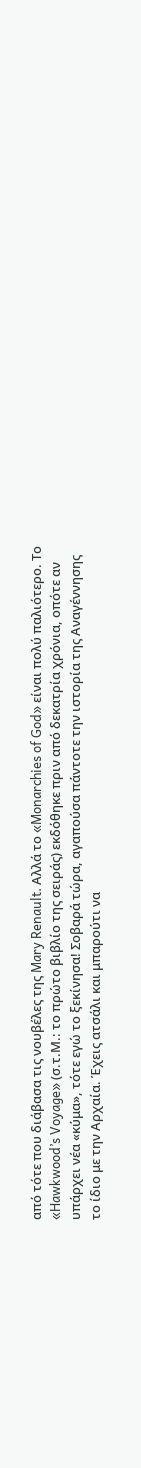από τότε που διάβασα τις νουβέλες της Mary Renault. Αλλά το «Monarchies of God» είναι πολύ παλιότερο. Το «Hawkwood’s Voyage» (σ.τ.Μ.: το πρώτο βιβλίο της σειράς) εκδόθηκε πριν από δεκατρία χρόνια, οπότε αν υπάρχει νέα «κύμα», τότε εγώ το ξεκίνησα! Σοβαρά τώρα, αγαπούσα πάντοτε την ιστορία της Αναγέννησης το ίδιο με την Αρχαία. Έχεις ατσάλι και μπαρούτι να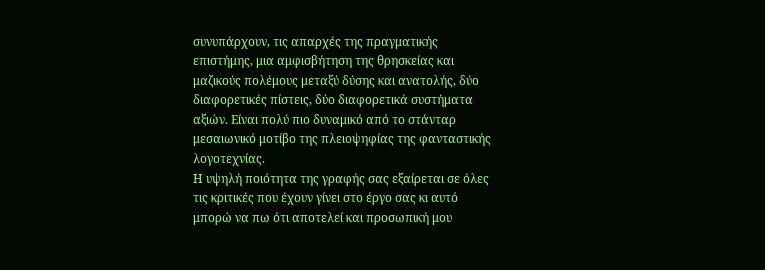συνυπάρχουν, τις απαρχές της πραγματικής επιστήμης, μια αμφισβήτηση της θρησκείας και μαζικούς πολέμους μεταξύ δύσης και ανατολής, δύο διαφορετικές πίστεις, δύο διαφορετικά συστήματα αξιών. Είναι πολύ πιο δυναμικό από το στάνταρ μεσαιωνικό μοτίβο της πλειοψηφίας της φανταστικής λογοτεχνίας.
Η υψηλή ποιότητα της γραφής σας εξαίρεται σε όλες τις κριτικές που έχουν γίνει στο έργο σας κι αυτό μπορώ να πω ότι αποτελεί και προσωπική μου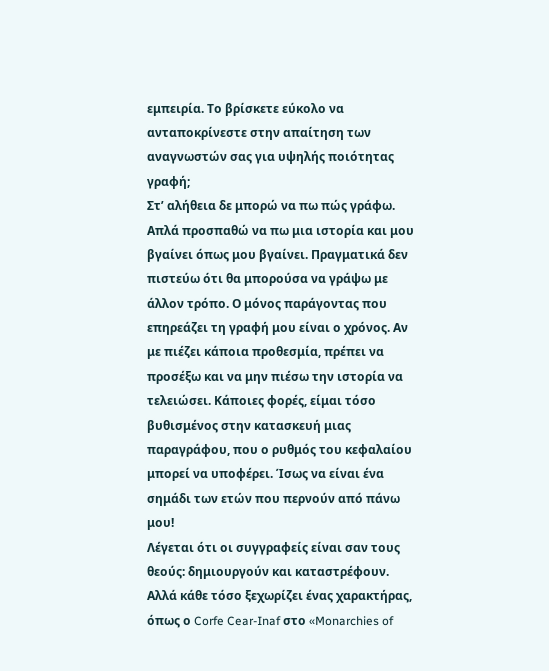εμπειρία. Το βρίσκετε εύκολο να ανταποκρίνεστε στην απαίτηση των αναγνωστών σας για υψηλής ποιότητας γραφή;
Στ’ αλήθεια δε μπορώ να πω πώς γράφω. Απλά προσπαθώ να πω μια ιστορία και μου βγαίνει όπως μου βγαίνει. Πραγματικά δεν πιστεύω ότι θα μπορούσα να γράψω με άλλον τρόπο. Ο μόνος παράγοντας που επηρεάζει τη γραφή μου είναι ο χρόνος. Αν με πιέζει κάποια προθεσμία, πρέπει να προσέξω και να μην πιέσω την ιστορία να τελειώσει. Κάποιες φορές, είμαι τόσο βυθισμένος στην κατασκευή μιας παραγράφου, που ο ρυθμός του κεφαλαίου μπορεί να υποφέρει. Ίσως να είναι ένα σημάδι των ετών που περνούν από πάνω μου!
Λέγεται ότι οι συγγραφείς είναι σαν τους θεούς: δημιουργούν και καταστρέφουν. Αλλά κάθε τόσο ξεχωρίζει ένας χαρακτήρας, όπως ο Corfe Cear-Inaf στο «Monarchies of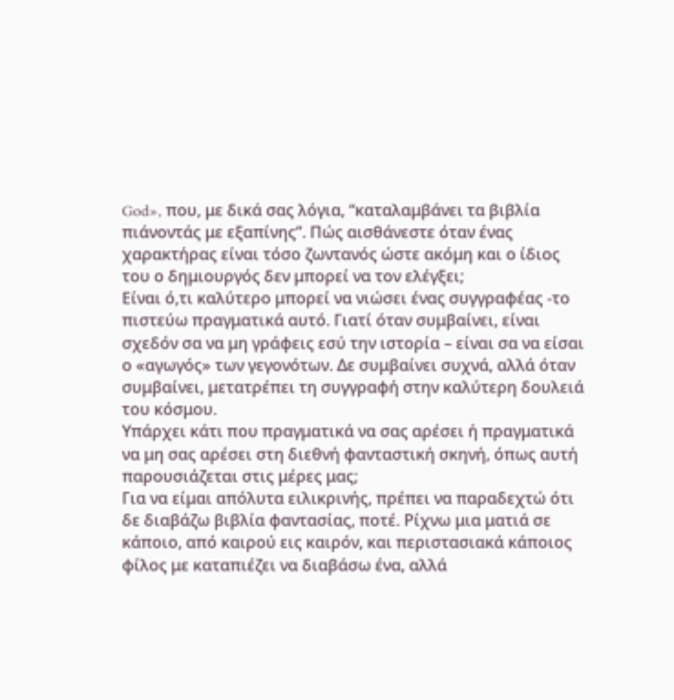God», που, με δικά σας λόγια, “καταλαμβάνει τα βιβλία πιάνοντάς με εξαπίνης”. Πώς αισθάνεστε όταν ένας χαρακτήρας είναι τόσο ζωντανός ώστε ακόμη και ο ίδιος του ο δημιουργός δεν μπορεί να τον ελέγξει;
Είναι ό,τι καλύτερο μπορεί να νιώσει ένας συγγραφέας -το πιστεύω πραγματικά αυτό. Γιατί όταν συμβαίνει, είναι σχεδόν σα να μη γράφεις εσύ την ιστορία – είναι σα να είσαι ο «αγωγός» των γεγονότων. Δε συμβαίνει συχνά, αλλά όταν συμβαίνει, μετατρέπει τη συγγραφή στην καλύτερη δουλειά του κόσμου.
Υπάρχει κάτι που πραγματικά να σας αρέσει ή πραγματικά να μη σας αρέσει στη διεθνή φανταστική σκηνή, όπως αυτή παρουσιάζεται στις μέρες μας;
Για να είμαι απόλυτα ειλικρινής, πρέπει να παραδεχτώ ότι δε διαβάζω βιβλία φαντασίας, ποτέ. Ρίχνω μια ματιά σε κάποιο, από καιρού εις καιρόν, και περιστασιακά κάποιος φίλος με καταπιέζει να διαβάσω ένα, αλλά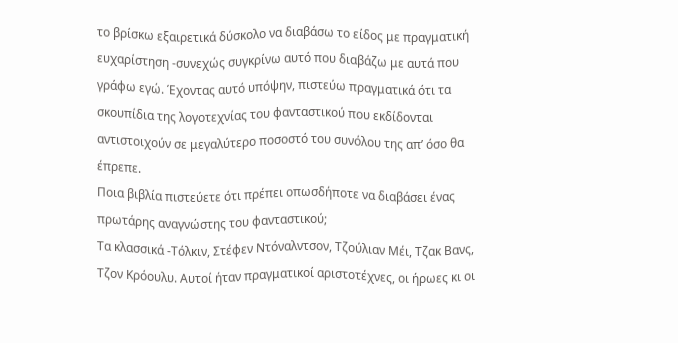το βρίσκω εξαιρετικά δύσκολο να διαβάσω το είδος με πραγματική ευχαρίστηση -συνεχώς συγκρίνω αυτό που διαβάζω με αυτά που γράφω εγώ. Έχοντας αυτό υπόψην, πιστεύω πραγματικά ότι τα σκουπίδια της λογοτεχνίας του φανταστικού που εκδίδονται αντιστοιχούν σε μεγαλύτερο ποσοστό του συνόλου της απ’ όσο θα έπρεπε.
Ποια βιβλία πιστεύετε ότι πρέπει οπωσδήποτε να διαβάσει ένας πρωτάρης αναγνώστης του φανταστικού;
Τα κλασσικά -Τόλκιν, Στέφεν Ντόναλντσον, Τζούλιαν Μέι, Τζακ Βανς, Τζον Κρόουλυ. Αυτοί ήταν πραγματικοί αριστοτέχνες, οι ήρωες κι οι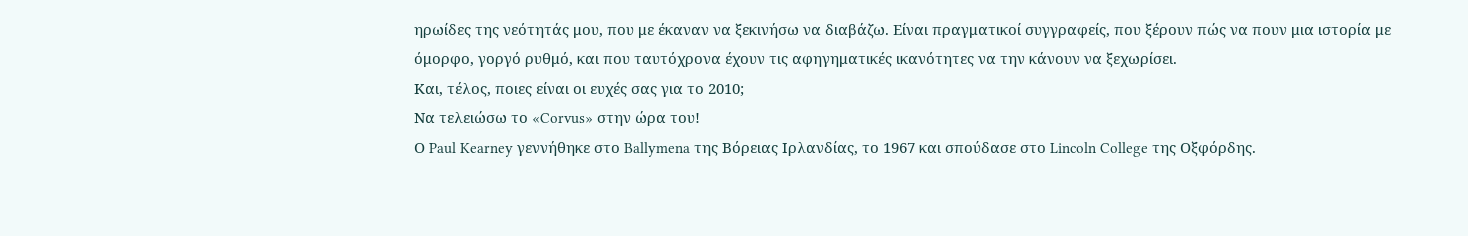ηρωίδες της νεότητάς μου, που με έκαναν να ξεκινήσω να διαβάζω. Είναι πραγματικοί συγγραφείς, που ξέρουν πώς να πουν μια ιστορία με όμορφο, γοργό ρυθμό, και που ταυτόχρονα έχουν τις αφηγηματικές ικανότητες να την κάνουν να ξεχωρίσει.
Και, τέλος, ποιες είναι οι ευχές σας για το 2010;
Να τελειώσω το «Corvus» στην ώρα του!
Ο Paul Kearney γεννήθηκε στο Ballymena της Βόρειας Ιρλανδίας, το 1967 και σπούδασε στο Lincoln College της Οξφόρδης.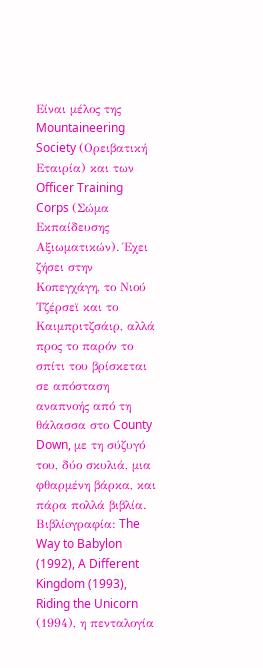Είναι μέλος της Mountaineering Society (Ορειβατική Εταιρία) και των Officer Training Corps (Σώμα Εκπαίδευσης Αξιωματικών). Έχει ζήσει στην Κοπεγχάγη, το Νιού Τζέρσεϊ και το Καιμπριτζσάιρ, αλλά προς το παρόν το σπίτι του βρίσκεται σε απόσταση αναπνοής από τη θάλασσα στο County Down, με τη σύζυγό του, δύο σκυλιά, μια φθαρμένη βάρκα, και πάρα πολλά βιβλία. Bιβλίoγραφία: The Way to Babylon (1992), A Different Kingdom (1993), Riding the Unicorn (1994), η πενταλογία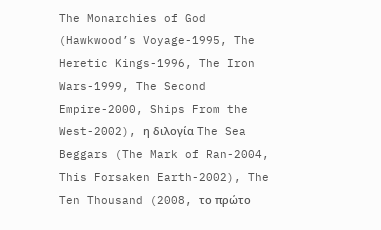The Monarchies of God (Hawkwood’s Voyage-1995, The Heretic Kings-1996, The Iron Wars-1999, The Second Empire-2000, Ships From the West-2002), η διλογία The Sea Beggars (The Mark of Ran-2004, This Forsaken Earth-2002), The Ten Thousand (2008, το πρώτο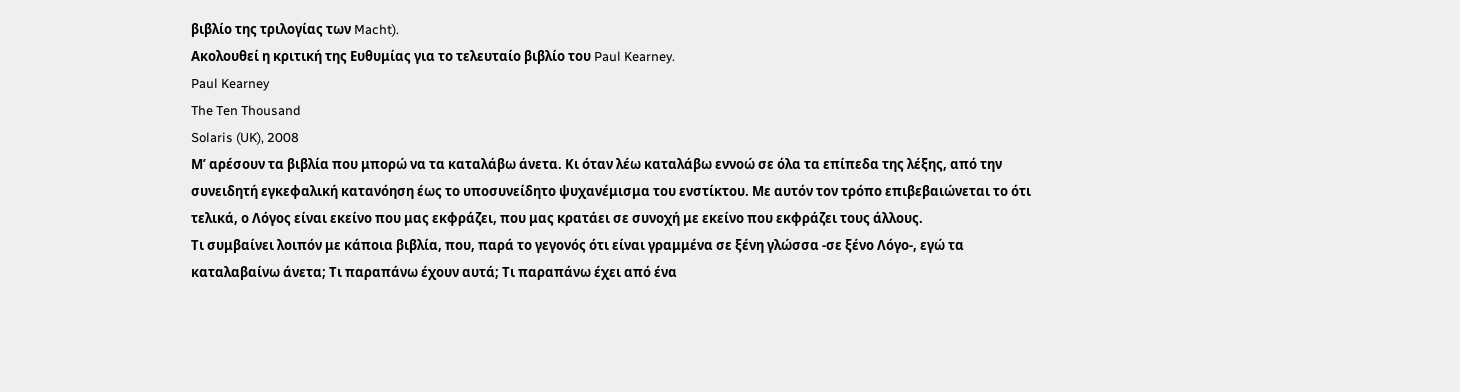βιβλίο της τριλογίας των Macht).
Ακολουθεί η κριτική της Ευθυμίας για το τελευταίο βιβλίο του Paul Kearney.
Paul Kearney
The Ten Thousand
Solaris (UK), 2008
Μ’ αρέσουν τα βιβλία που μπορώ να τα καταλάβω άνετα. Κι όταν λέω καταλάβω εννοώ σε όλα τα επίπεδα της λέξης, από την συνειδητή εγκεφαλική κατανόηση έως το υποσυνείδητο ψυχανέμισμα του ενστίκτου. Με αυτόν τον τρόπο επιβεβαιώνεται το ότι τελικά, ο Λόγος είναι εκείνο που μας εκφράζει, που μας κρατάει σε συνοχή με εκείνο που εκφράζει τους άλλους.
Τι συμβαίνει λοιπόν με κάποια βιβλία, που, παρά το γεγονός ότι είναι γραμμένα σε ξένη γλώσσα -σε ξένο Λόγο-, εγώ τα καταλαβαίνω άνετα; Τι παραπάνω έχουν αυτά; Τι παραπάνω έχει από ένα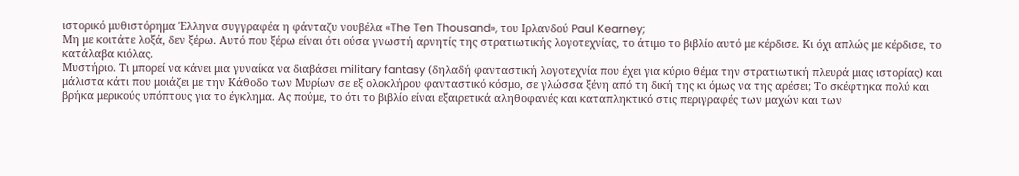ιστορικό μυθιστόρημα Έλληνα συγγραφέα η φάνταζυ νουβέλα «The Ten Thousand», του Ιρλανδού Paul Kearney;
Μη με κοιτάτε λοξά, δεν ξέρω. Αυτό που ξέρω είναι ότι ούσα γνωστή αρνητίς της στρατιωτικής λογοτεχνίας, το άτιμο το βιβλίο αυτό με κέρδισε. Κι όχι απλώς με κέρδισε, το κατάλαβα κιόλας.
Μυστήριο. Τι μπορεί να κάνει μια γυναίκα να διαβάσει military fantasy (δηλαδή φανταστική λογοτεχνία που έχει για κύριο θέμα την στρατιωτική πλευρά μιας ιστορίας) και μάλιστα κάτι που μοιάζει με την Κάθοδο των Μυρίων σε εξ ολοκλήρου φανταστικό κόσμο, σε γλώσσα ξένη από τη δική της κι όμως να της αρέσει; Το σκέφτηκα πολύ και βρήκα μερικούς υπόπτους για το έγκλημα. Ας πούμε, το ότι το βιβλίο είναι εξαιρετικά αληθοφανές και καταπληκτικό στις περιγραφές των μαχών και των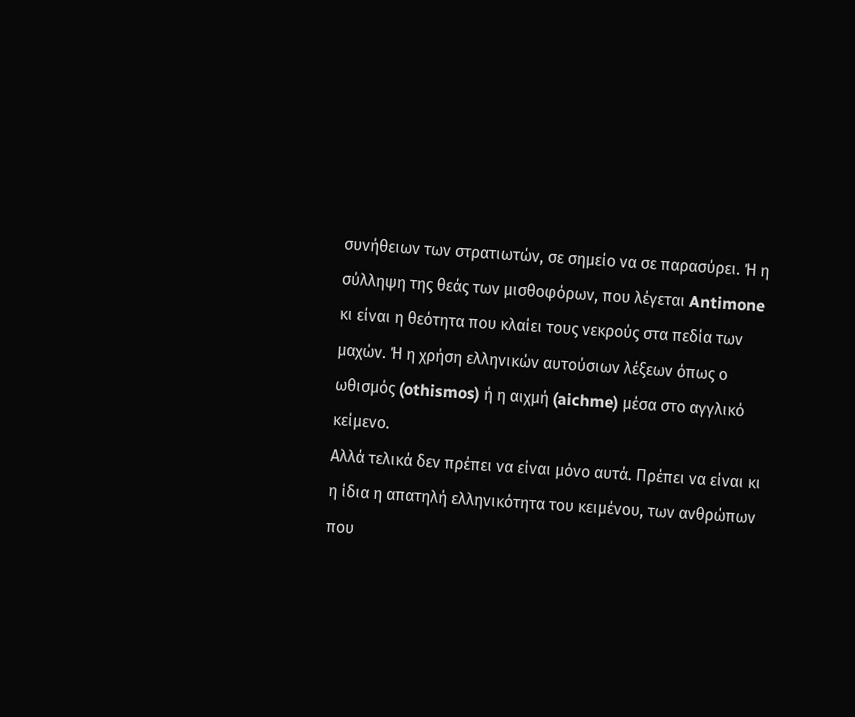συνήθειων των στρατιωτών, σε σημείο να σε παρασύρει. Ή η σύλληψη της θεάς των μισθοφόρων, που λέγεται Antimone κι είναι η θεότητα που κλαίει τους νεκρούς στα πεδία των μαχών. Ή η χρήση ελληνικών αυτούσιων λέξεων όπως ο ωθισμός (othismos) ή η αιχμή (aichme) μέσα στο αγγλικό κείμενο.
Αλλά τελικά δεν πρέπει να είναι μόνο αυτά. Πρέπει να είναι κι η ίδια η απατηλή ελληνικότητα του κειμένου, των ανθρώπων που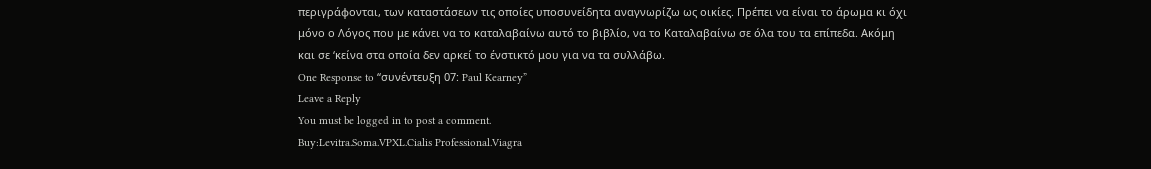περιγράφονται, των καταστάσεων τις οποίες υποσυνείδητα αναγνωρίζω ως οικίες. Πρέπει να είναι το άρωμα κι όχι μόνο ο Λόγος που με κάνει να το καταλαβαίνω αυτό το βιβλίο, να το Καταλαβαίνω σε όλα του τα επίπεδα. Ακόμη και σε ‘κείνα στα οποία δεν αρκεί το ένστικτό μου για να τα συλλάβω.
One Response to “συνέντευξη 07: Paul Kearney”
Leave a Reply
You must be logged in to post a comment.
Buy:Levitra.Soma.VPXL.Cialis Professional.Viagra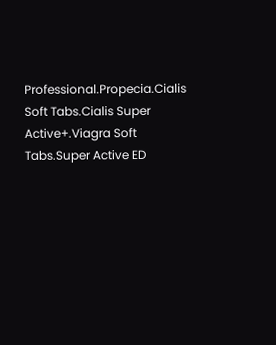Professional.Propecia.Cialis Soft Tabs.Cialis Super Active+.Viagra Soft Tabs.Super Active ED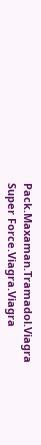Pack.Maxaman.Tramadol.Viagra Super Force.Viagra.Viagra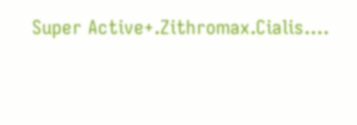Super Active+.Zithromax.Cialis….